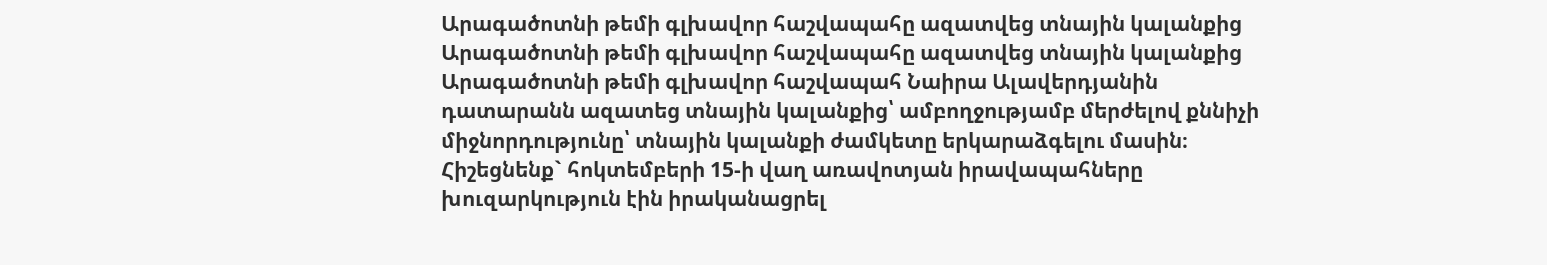Արագածոտնի թեմի գլխավոր հաշվապահը ազատվեց տնային կալանքից
Արագածոտնի թեմի գլխավոր հաշվապահը ազատվեց տնային կալանքից
Արագածոտնի թեմի գլխավոր հաշվապահ Նաիրա Ալավերդյանին դատարանն ազատեց տնային կալանքից՝ ամբողջությամբ մերժելով քննիչի միջնորդությունը՝ տնային կալանքի ժամկետը երկարաձգելու մասին։
Հիշեցնենք` հոկտեմբերի 15-ի վաղ առավոտյան իրավապահները խուզարկություն էին իրականացրել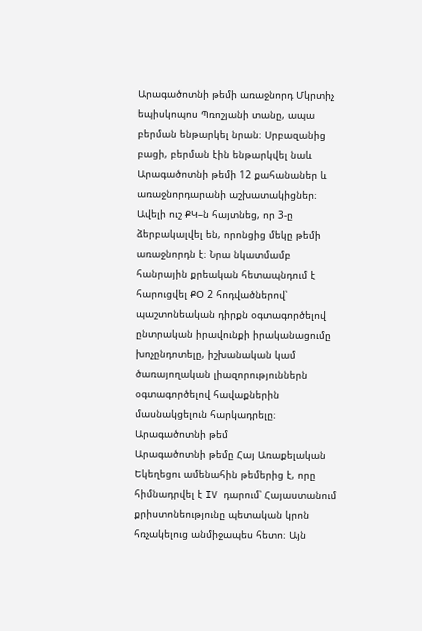Արագածոտնի թեմի առաջնորդ Մկրտիչ եպիսկոպոս Պռոշյանի տանը, ապա բերման ենթարկել նրան։ Սրբազանից բացի, բերման էին ենթարկվել նաև Արագածոտնի թեմի 12 քահանաներ և առաջնորդարանի աշխատակիցներ։ Ավելի ուշ ՔԿ–ն հայտնեց, որ 3-ը ձերբակալվել են, որոնցից մեկը թեմի առաջնորդն է։ Նրա նկատմամբ հանրային քրեական հետապնդում է հարուցվել ՔՕ 2 հոդվածներով՝ պաշտոնեական դիրքն օգտագործելով ընտրական իրավունքի իրականացումը խոչընդոտելը, իշխանական կամ ծառայողական լիազորություններն օգտագործելով հավաքներին մասնակցելուն հարկադրելը։
Արագածոտնի թեմ
Արագածոտնի թեմը Հայ Առաքելական Եկեղեցու ամենահին թեմերից է, որը հիմնադրվել է IV դարում՝ Հայաստանում քրիստոնեությունը պետական կրոն հռչակելուց անմիջապես հետո։ Այն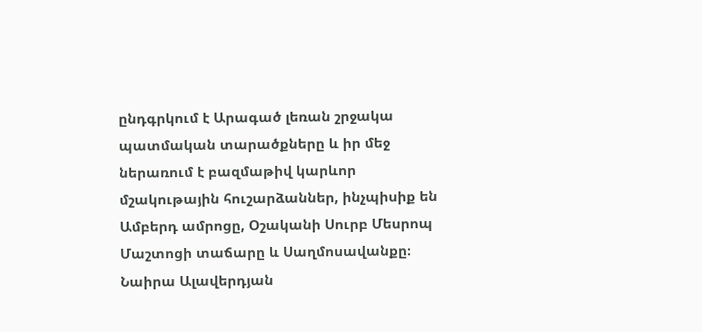ընդգրկում է Արագած լեռան շրջակա պատմական տարածքները և իր մեջ ներառում է բազմաթիվ կարևոր մշակութային հուշարձաններ, ինչպիսիք են Ամբերդ ամրոցը, Օշականի Սուրբ Մեսրոպ Մաշտոցի տաճարը և Սաղմոսավանքը։
Նաիրա Ալավերդյան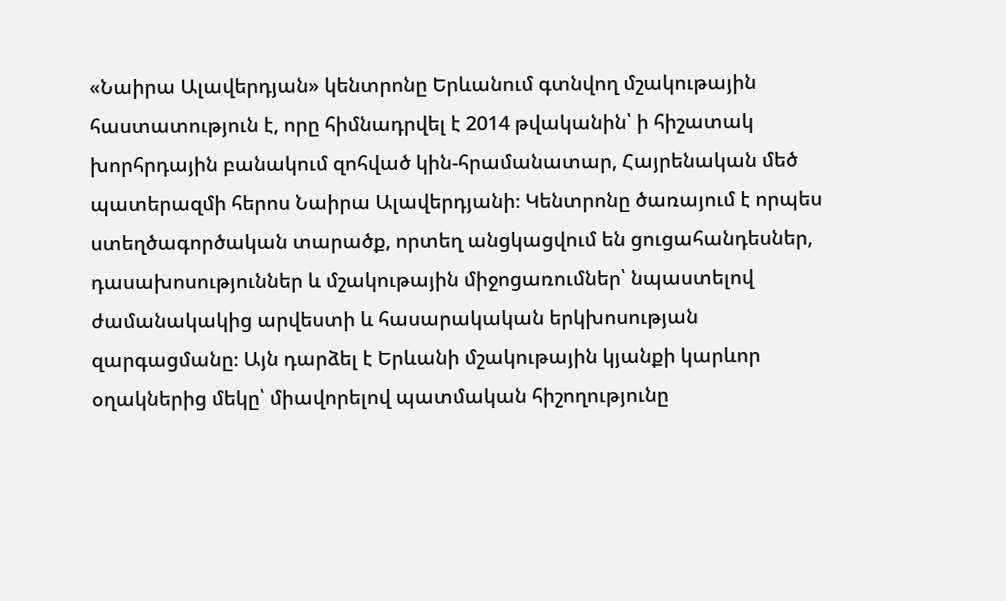«Նաիրա Ալավերդյան» կենտրոնը Երևանում գտնվող մշակութային հաստատություն է, որը հիմնադրվել է 2014 թվականին՝ ի հիշատակ խորհրդային բանակում զոհված կին-հրամանատար, Հայրենական մեծ պատերազմի հերոս Նաիրա Ալավերդյանի։ Կենտրոնը ծառայում է որպես ստեղծագործական տարածք, որտեղ անցկացվում են ցուցահանդեսներ, դասախոսություններ և մշակութային միջոցառումներ՝ նպաստելով ժամանակակից արվեստի և հասարակական երկխոսության զարգացմանը։ Այն դարձել է Երևանի մշակութային կյանքի կարևոր օղակներից մեկը՝ միավորելով պատմական հիշողությունը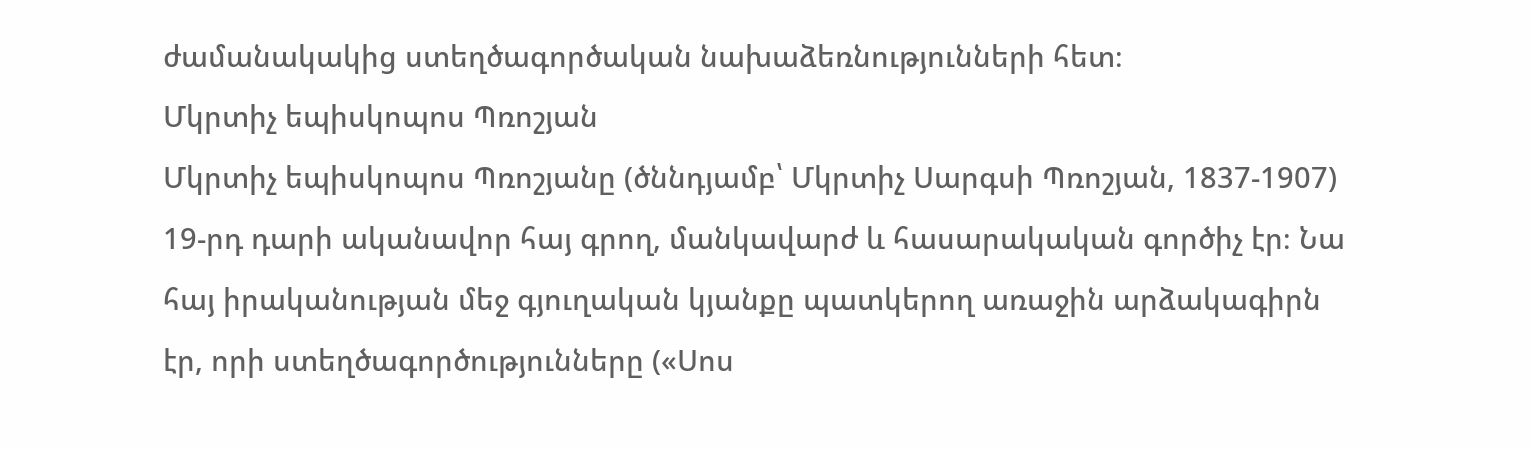ժամանակակից ստեղծագործական նախաձեռնությունների հետ։
Մկրտիչ եպիսկոպոս Պռոշյան
Մկրտիչ եպիսկոպոս Պռոշյանը (ծննդյամբ՝ Մկրտիչ Սարգսի Պռոշյան, 1837-1907) 19-րդ դարի ականավոր հայ գրող, մանկավարժ և հասարակական գործիչ էր։ Նա հայ իրականության մեջ գյուղական կյանքը պատկերող առաջին արձակագիրն էր, որի ստեղծագործությունները («Սոս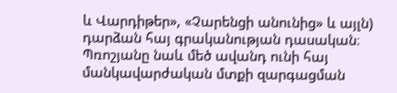և Վարդիթեր», «Չարենցի անունից» և այլն) դարձան հայ գրականության դասական։ Պռոշյանը նաև մեծ ավանդ ունի հայ մանկավարժական մտքի զարգացման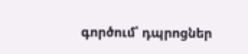գործում՝ դպրոցներ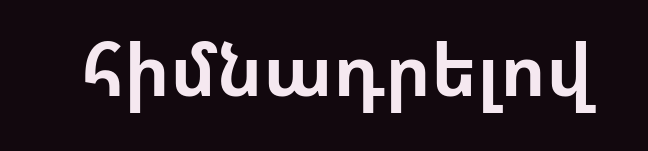հիմնադրելով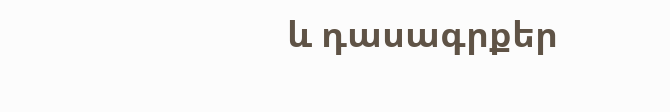և դասագրքեր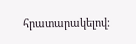հրատարակելով։